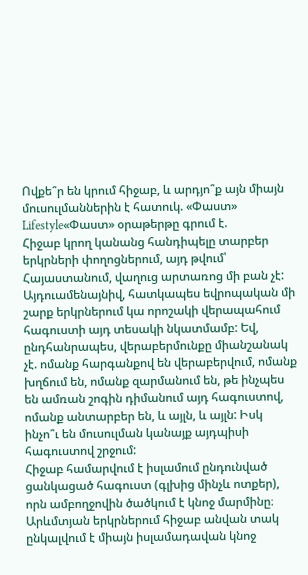Ովքե՞ր են կրում հիջաբ, և արդյո՞ք այն միայն մուսուլմաններին է հատուկ. «Փաստ»
Lifestyle«Փաստ» օրաթերթը գրում է.
Հիջաբ կրող կանանց հանդիպելը տարբեր երկրների փողոցներում, այդ թվում՝ Հայաստանում, վաղուց արտառոց մի բան չէ: Այդուամենայնիվ, հատկապես եվրոպական մի շարք երկրներում կա որոշակի վերապահում հագուստի այդ տեսակի նկատմամբ: Եվ, ընդհանրապես, վերաբերմունքը միանշանակ չէ. ոմանք հարգանքով են վերաբերվում, ոմանք խղճում են, ոմանք զարմանում են, թե ինչպես են ամռան շոգին դիմանում այդ հագուստով, ոմանք անտարբեր են, և այլն, և այլն: Իսկ ինչո՞ւ են մուսուլման կանայք այդպիսի հագուստով շրջում:
Հիջաբ համարվում է իսլամում ընդունված ցանկացած հագուստ (գլխից մինչև ոտքեր), որն ամբողջովին ծածկում է կնոջ մարմինը։ Արևմտյան երկրներում հիջաբ անվան տակ ընկալվում է միայն իսլամադավան կնոջ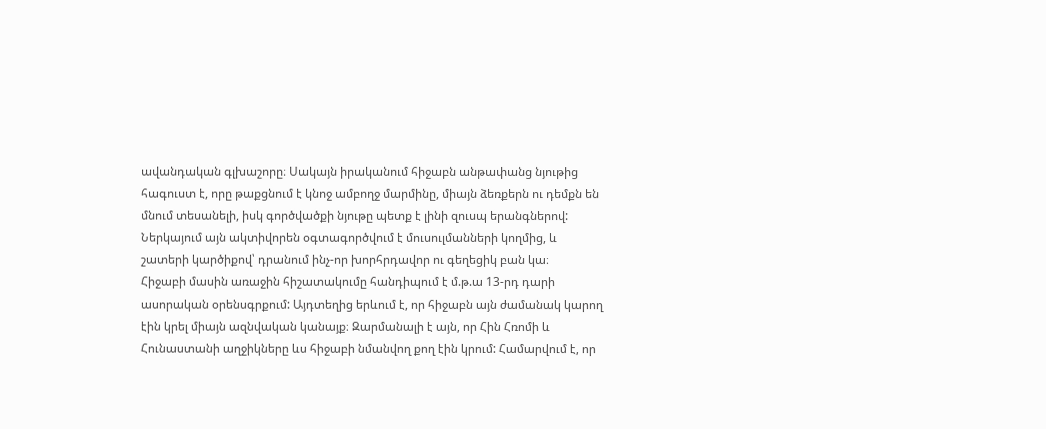ավանդական գլխաշորը։ Սակայն իրականում հիջաբն անթափանց նյութից հագուստ է, որը թաքցնում է կնոջ ամբողջ մարմինը, միայն ձեռքերն ու դեմքն են մնում տեսանելի, իսկ գործվածքի նյութը պետք է լինի զուսպ երանգներով: Ներկայում այն ակտիվորեն օգտագործվում է մուսուլմանների կողմից, և շատերի կարծիքով՝ դրանում ինչ-որ խորհրդավոր ու գեղեցիկ բան կա։
Հիջաբի մասին առաջին հիշատակումը հանդիպում է մ.թ.ա 13-րդ դարի ասորական օրենսգրքում: Այդտեղից երևում է, որ հիջաբն այն ժամանակ կարող էին կրել միայն ազնվական կանայք։ Զարմանալի է այն, որ Հին Հռոմի և Հունաստանի աղջիկները ևս հիջաբի նմանվող քող էին կրում: Համարվում է, որ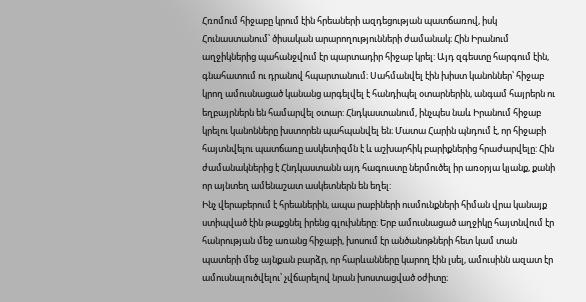Հռոմում հիջաբը կրում էին հրեաների ազդեցության պատճառով, իսկ Հունաստանում՝ ծիսական արարողությունների ժամանակ։ Հին Իրանում աղջիկներից պահանջվում էր պարտադիր հիջաբ կրել: Այդ զգեստը հարգում էին, գնահատում ու դրանով հպարտանում։ Սահմանվել էին խիստ կանոններ՝ հիջաբ կրող ամուսնացած կանանց արգելվել է հանդիպել օտարներին, անգամ հայրերն ու եղբայրներն են համարվել օտար: Հնդկաստանում, ինչպես նաև Իրանում հիջաբ կրելու կանոնները խստորեն պահպանվել են։ Մատա Հարին պնդում է, որ հիջաբի հայտնվելու պատճառը ասկետիզմն է և աշխարհիկ բարիքներից հրաժարվելը: Հին ժամանակներից է Հնդկաստանն այդ հագուստը ներմուծել իր առօրյա կյանք, քանի որ այնտեղ ամենաշատ ասկետներն են եղել:
Ինչ վերաբերում է հրեաներին, ապա րաբիների ուսմունքների հիման վրա կանայք ստիպված էին թաքցնել իրենց գլուխները: Երբ ամուսնացած աղջիկը հայտնվում էր հանրության մեջ առանց հիջաբի, խոսում էր անծանոթների հետ կամ տան պատերի մեջ այնքան բարձր, որ հարևանները կարող էին լսել, ամուսինն ազատ էր ամուսնալուծվելու՝ չվճարելով նրան խոստացված օժիտը։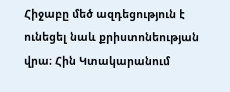Հիջաբը մեծ ազդեցություն է ունեցել նաև քրիստոնեության վրա։ Հին Կտակարանում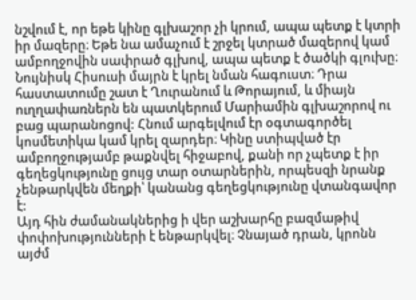նշվում է, որ եթե կինը գլխաշոր չի կրում, ապա պետք է կտրի իր մազերը։ Եթե նա ամաչում է շրջել կտրած մազերով կամ ամբողջովին սափրած գլխով, ապա պետք է ծածկի գլուխը։ Նույնիսկ Հիսուսի մայրն է կրել նման հագուստ։ Դրա հաստատումը շատ է Ղուրանում և Թորայում, և միայն ուղղափառներն են պատկերում Մարիամին գլխաշորով ու բաց պարանոցով: Հնում արգելվում էր օգտագործել կոսմետիկա կամ կրել զարդեր։ Կինը ստիպված էր ամբողջությամբ թաքնվել հիջաբով, քանի որ չպետք է իր գեղեցկությունը ցույց տար օտարներին, որպեսզի նրանք չենթարկվեն մեղքի՝ կանանց գեղեցկությունը վտանգավոր է:
Այդ հին ժամանակներից ի վեր աշխարհը բազմաթիվ փոփոխությունների է ենթարկվել։ Չնայած դրան, կրոնն այժմ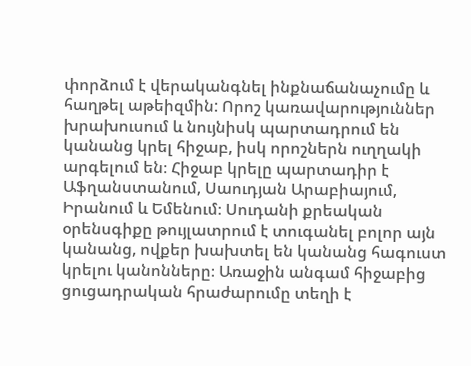փորձում է վերականգնել ինքնաճանաչումը և հաղթել աթեիզմին: Որոշ կառավարություններ խրախուսում և նույնիսկ պարտադրում են կանանց կրել հիջաբ, իսկ որոշներն ուղղակի արգելում են։ Հիջաբ կրելը պարտադիր է Աֆղանստանում, Սաուդյան Արաբիայում, Իրանում և Եմենում։ Սուդանի քրեական օրենսգիքը թույլատրում է տուգանել բոլոր այն կանանց, ովքեր խախտել են կանանց հագուստ կրելու կանոնները։ Առաջին անգամ հիջաբից ցուցադրական հրաժարումը տեղի է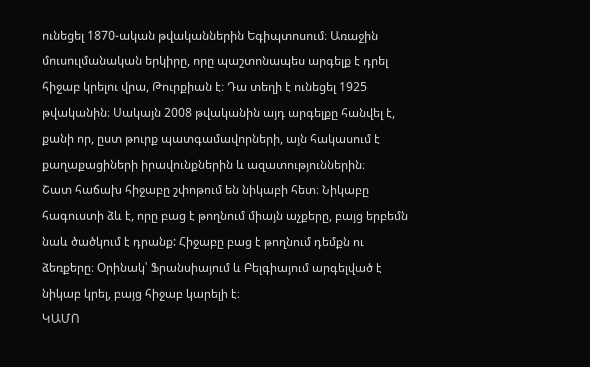ունեցել 1870-ական թվականներին Եգիպտոսում։ Առաջին մուսուլմանական երկիրը, որը պաշտոնապես արգելք է դրել հիջաբ կրելու վրա, Թուրքիան է։ Դա տեղի է ունեցել 1925 թվականին։ Սակայն 2008 թվականին այդ արգելքը հանվել է, քանի որ, ըստ թուրք պատգամավորների, այն հակասում է քաղաքացիների իրավունքներին և ազատություններին։
Շատ հաճախ հիջաբը շփոթում են նիկաբի հետ։ Նիկաբը հագուստի ձև է, որը բաց է թողնում միայն աչքերը, բայց երբեմն նաև ծածկում է դրանք: Հիջաբը բաց է թողնում դեմքն ու ձեռքերը։ Օրինակ՝ Ֆրանսիայում և Բելգիայում արգելված է նիկաբ կրել, բայց հիջաբ կարելի է։
ԿԱՄՈ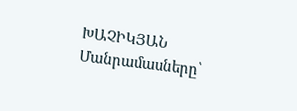ԽԱՉԻԿՅԱՆ
Մանրամասները՝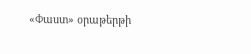«Փաստ» օրաթերթի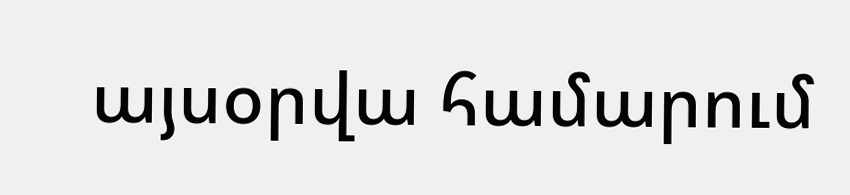այսօրվա համարում